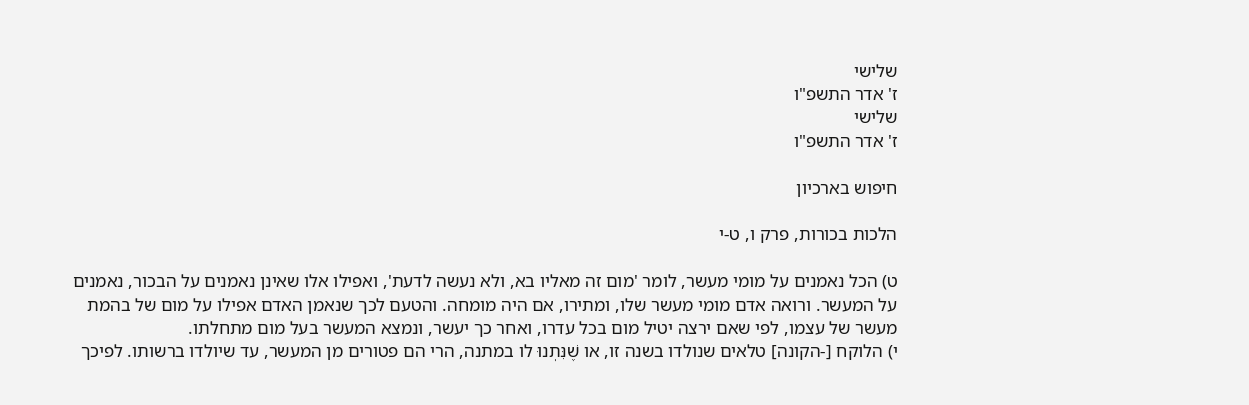שלישי
ז' אדר התשפ"ו
שלישי
ז' אדר התשפ"ו

חיפוש בארכיון

הלכות בכורות, פרק ו, ט-י

ט) הכל נאמנים על מומי מעשר, לומר 'מום זה מאליו בא, ולא נעשה לדעת', ואפילו אלו שאינן נאמנים על הבכור, נאמנים על המעשר. ורואה אדם מומי מעשר שלו, ומתירו, אם היה מומחה. והטעם לכך שנאמן האדם אפילו על מום של בהמת מעשר של עצמו, לפי שאם ירצה יטיל מום בכל עדרו, ואחר כך יעשר, ונמצא המעשר בעל מום מתחלתו.
י) הלוקח [-הקונה] טלאים שנולדו בשנה זו, או שֶׁנִּתְנוּ לו במתנה, הרי הם פטורים מן המעשר, עד שיולדו ברשותו. לפיכך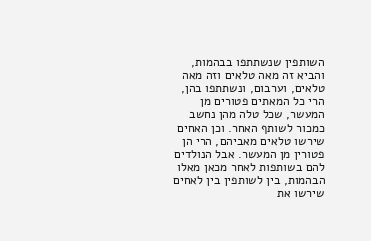השותפין שנשתתפו בבהמות, והביא זה מאה טלאים וזה מאה טלאים, וערבום, ונשתתפו בהן, הרי כל המאתים פטורים מן המעשר, שכל טלה מהן נחשב כמכור לשותף האחר. וכן האחים שירשו טלאים מאביהם, הרי הן פטורין מן המעשר. אבל הנולדים להם בשותפות לאחר מכאן מאלו הבהמות, בין לשותפין בין לאחים שירשו את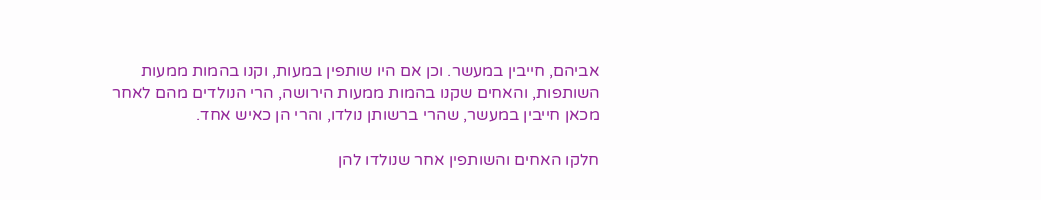אביהם, חייבין במעשר. וכן אם היו שותפין במעות, וקנו בהמות ממעות השותפות, והאחים שקנו בהמות ממעות הירושה, הרי הנולדים מהם לאחר מכאן חייבין במעשר, שהרי ברשותן נולדו, והרי הן כאיש אחד.

חלקו האחים והשותפין אחר שנולדו להן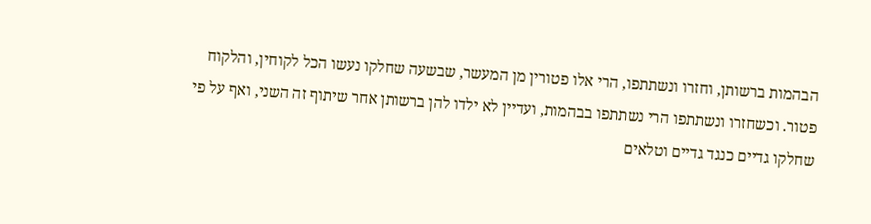הבהמות ברשותן, וחזרו ונשתתפו, הרי אלו פטורין מן המעשר, שבשעה שחלקו נעשו הכל לקוחין, והלקוח פטור. וכשחזרו ונשתתפו הרי נשתתפו בבהמות, ועדיין לא ילדו להן ברשותן אחר שיתוף זה השני, ואף על פי שחלקו גדיים כנגד גדיים וטלאים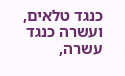כנגד טלאים, ועשרה כנגד עשרה,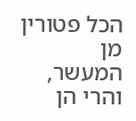הכל פטורין מן המעשר, והרי הן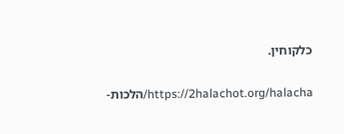כלקוחין.

https://2halachot.org/halacha/הלכות-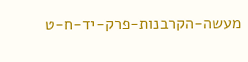מעשה-הקרבנות-פרק-יד-ח-ט